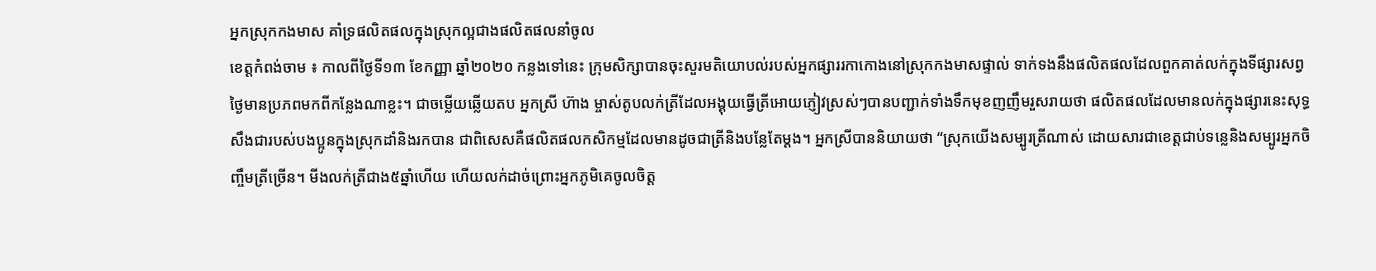អ្នកស្រុកកងមាស គាំទ្រផលិតផលក្នុងស្រុកល្អជាងផលិតផលនាំចូល
ខេត្តកំពង់ចាម ៖ កាលពីថ្ងៃទី១៣ ខែកញ្ញា ឆ្នាំ២០២០ កន្លងទៅនេះ ក្រុមសិក្សាបានចុះសួរមតិយោបល់របស់អ្នកផ្សាររកាកោងនៅស្រុកកងមាសផ្ទាល់ ទាក់ទងនឹងផលិតផលដែលពួកគាត់លក់ក្នុងទីផ្សារសព្វថ្ងៃមានប្រភពមកពីកន្លែងណាខ្លះ។ ជាចម្លើយឆ្លើយតប អ្នកស្រី ហ៊ាង ម្ចាស់តូបលក់ត្រីដែលអង្គុយធ្វើត្រីអោយភ្ញៀវស្រស់ៗបានបញ្ជាក់ទាំងទឹកមុខញញឹមរួសរាយថា ផលិតផលដែលមានលក់ក្នុងផ្សារនេះសុទ្ធសឹងជារបស់បងប្អូនក្នុងស្រុកដាំនិងរកបាន ជាពិសេសគឺផលិតផលកសិកម្មដែលមានដូចជាត្រីនិងបន្លែតែម្ដង។ អ្នកស្រីបាននិយាយថា “ស្រុកយើងសម្បូរត្រីណាស់ ដោយសារជាខេត្តជាប់ទន្លេនិងសម្បូរអ្នកចិញ្ចឹមត្រីច្រើន។ មីងលក់ត្រីជាង៥ឆ្នាំហើយ ហើយលក់ដាច់ព្រោះអ្នកភូមិគេចូលចិត្ត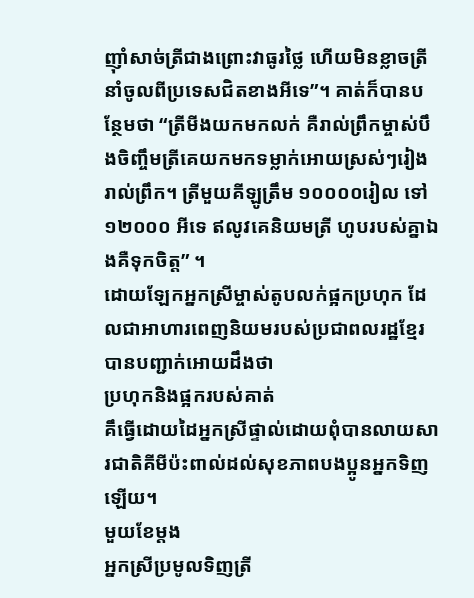ញ៉ាំសាច់ត្រីជាងព្រោះវាធូរថ្លៃ ហើយមិនខ្លាចត្រីនាំចូលពីប្រទេសជិតខាងអីទេ”។ គាត់ក៏បានបន្ថែមថា “ត្រីមីងយកមកលក់ គឺរាល់ព្រឹកម្ចាស់បឹងចិញ្ចឹមត្រីគេយកមកទម្លាក់អោយស្រស់ៗរៀងរាល់ព្រឹក។ ត្រីមួយគីឡូត្រឹម ១០០០០រៀល ទៅ ១២០០០ អីទេ ឥលូវគេនិយមត្រី ហូបរបស់គ្នាឯងគឺទុកចិត្ត” ។
ដោយឡែកអ្នកស្រីម្ចាស់តូបលក់ផ្អកប្រហុក ដែលជាអាហារពេញនិយមរបស់ប្រជាពលរដ្ឋខ្មែរបានបញ្ជាក់អោយដឹងថា
ប្រហុកនិងផ្អករបស់គាត់
គឹធ្វើដោយដៃអ្នកស្រីផ្ទាល់ដោយពុំបានលាយសារជាតិគីមីប៉ះពាល់ដល់សុខភាពបងប្អូនអ្នកទិញឡើយ។
មួយខែម្ដង
អ្នកស្រីប្រមូលទិញត្រី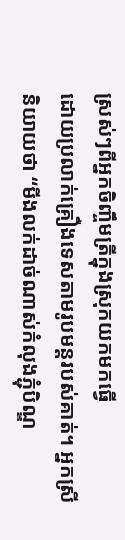ស្រស់ៗពីអ្នកចិញ្ចឹមត្រីក្នុងស្រុកយកមកធ្វើ
ដោយប្រលាក់គ្រឿងទេសតាមរូបមន្តរបស់គាត់។ អ្នកស្រីនិយាយថា “មីងលក់ដាច់ណាស់កំលុងភ្ជុំបិណ្ឌ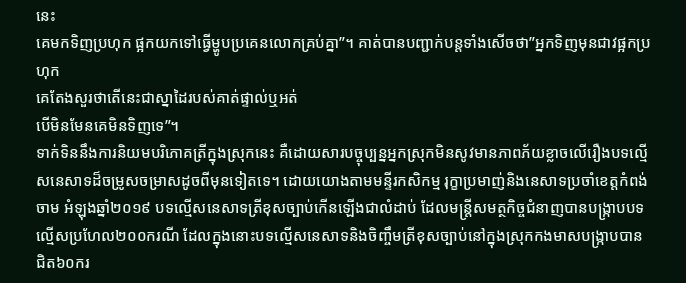នេះ
គេមកទិញប្រហុក ផ្អកយកទៅធ្វើម្ហូបប្រគេនលោកគ្រប់គ្នា”។ គាត់បានបញ្ជាក់បន្តទាំងសើចថា”អ្នកទិញមុនជាវផ្អកប្រហុក
គេតែងសួរថាតើនេះជាស្នាដៃរបស់គាត់ផ្ទាល់ឬអត់
បើមិនមែនគេមិនទិញទេ”។
ទាក់ទិននឹងការនិយមបរិភោគត្រីក្នុងស្រុកនេះ គឺដោយសារបច្ចុប្បន្នអ្នកស្រុកមិនសូវមានភាពភ័យខ្លាចលើរឿងបទល្មើសនេសាទដ៏ចម្រូសចម្រាសដូចពីមុនទៀតទេ។ ដោយយោងតាមមន្ទីរកសិកម្ម រុក្ខាប្រមាញ់និងនេសាទប្រចាំខេត្តកំពង់ចាម អំឡុងឆ្នាំ២០១៩ បទល្មើសនេសាទត្រីខុសច្បាប់កើនឡើងជាលំដាប់ ដែលមន្រ្តីសមត្ថកិច្ចជំនាញបានបង្ក្រាបបទល្មើសប្រហែល២០០ករណី ដែលក្នុងនោះបទល្មើសនេសាទនិងចិញ្ចឹមត្រីខុសច្បាប់នៅក្នុងស្រុកកងមាសបង្រ្កាបបានជិត៦០ករ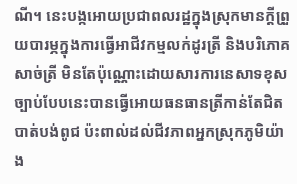ណី។ នេះបង្កអោយប្រជាពលរដ្ឋក្នុងស្រុកមានក្ដីព្រួយបារម្ភក្នុងការធ្វើអាជីវកម្មលក់ដូរត្រី និងបរិភោគសាច់ត្រី មិនតែប៉ុណ្ណោះដោយសារការនេសាទខុសច្បាប់បែបនេះបានធ្វើអោយធនធានត្រីកាន់តែជិតបាត់បង់ពូជ ប៉ះពាល់ដល់ជីវភាពអ្នកស្រុកភូមិយ៉ាង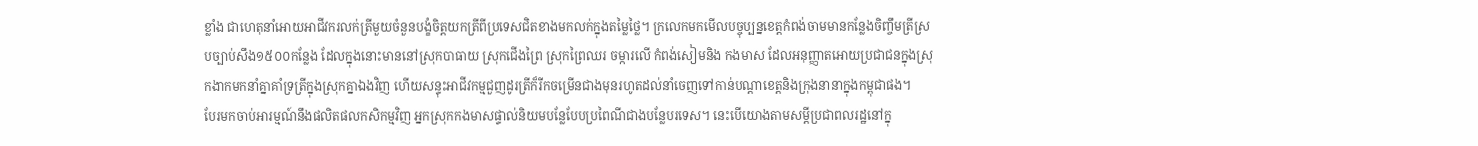ខ្លាំង ជាហេតុនាំអោយអាជីវករលក់ត្រីមួយចំនួនបង្ខំចិត្តយកត្រីពីប្រទេសជិតខាងមកលក់ក្នុងតម្លៃថ្លៃ។ ក្រលេកមកមើលបច្ចុប្បន្នខេត្តកំពង់ចាមមានកន្លែងចិញ្ចឹមត្រីស្របច្បាប់សឹង១៥០០កន្លែង ដែលក្នុងនោះមាននៅស្រុកបាធាយ ស្រុកជើងព្រៃ ស្រុកព្រៃឈរ ចម្ការលើ កំពង់សៀមនិង កងមាស ដែលអនុញ្ញាតអោយប្រជាជនក្នុងស្រុកងាកមកនាំគ្នាគាំទ្រត្រីក្នុងស្រុកគ្នាឯងវិញ ហើយសន្ទុះអាជីវកម្មជួញដូរត្រីក៏រីកចម្រើនជាងមុនរហូតដល់នាំចេញទៅកាន់បណ្ដាខេត្តនិងក្រុងនានាក្នុងកម្ពុជាផង។
បែរមកចាប់អារម្មណ៍នឹងផលិតផលកសិកម្មវិញ អ្នកស្រុកកងមាសផ្ទាល់និយមបន្លែបែបប្រពៃណីជាងបន្លែបរទេស។ នេះបើយោងតាមសម្ដីប្រជាពលរដ្ឋនៅក្នុ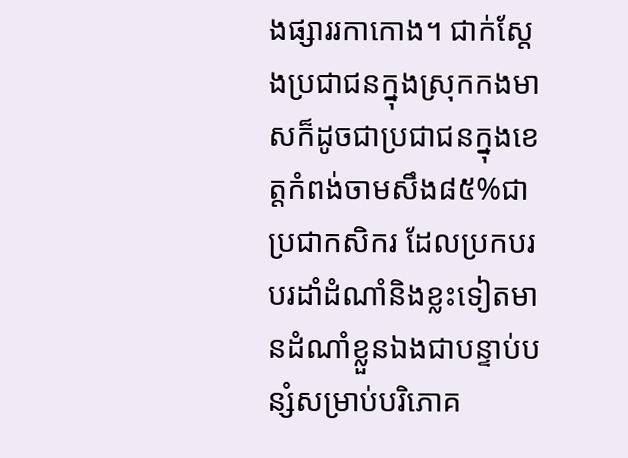ងផ្សាររកាកោង។ ជាក់ស្តែងប្រជាជនក្នុងស្រុកកងមាសក៏ដូចជាប្រជាជនក្នុងខេត្តកំពង់ចាមសឹង៨៥%ជាប្រជាកសិករ ដែលប្រកបរបរដាំដំណាំនិងខ្លះទៀតមានដំណាំខ្លួនឯងជាបន្ទាប់បន្សំសម្រាប់បរិភោគ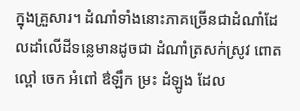ក្នុងគ្រួសារ។ ដំណាំទាំងនោះភាគច្រើនជាដំណាំដែលដាំលើដីទន្លេមានដូចជា ដំណាំត្រសក់ស្រូវ ពោត ល្ពៅ ចេក អំពៅ ឳឡឹក ម្រះ ដំឡូង ដែល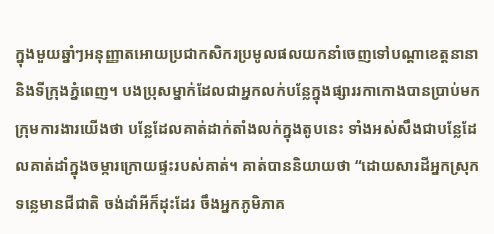ក្នុងមួយឆ្នាំៗអនុញ្ញាតអោយប្រជាកសិករប្រមូលផលយកនាំចេញទៅបណ្ដាខេត្តនានានិងទីក្រុងភ្នំពេញ។ បងប្រុសម្នាក់ដែលជាអ្នកលក់បន្លែក្នុងផ្សាររកាកោងបានប្រាប់មកក្រុមការងារយើងថា បន្លែដែលគាត់ដាក់តាំងលក់ក្នុងតូបនេះ ទាំងអស់សឹងជាបន្លែដែលគាត់ដាំក្នុងចម្ការក្រោយផ្ទះរបស់គាត់។ គាត់បាននិយាយថា “ដោយសារដីអ្នកស្រុកទន្លេមានជីជាតិ ចង់ដាំអីក៏ដុះដែរ ចឹងអ្នកភូមិភាគ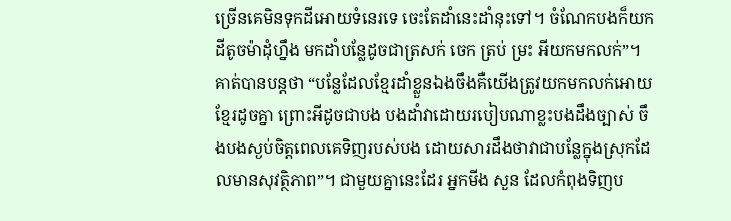ច្រើនគេមិនទុកដីអោយទំនេរទេ ចេះតែដាំនេះដាំនុះទៅ។ ចំណែកបងក៏យកដីតូចម៉ាដុំហ្នឹង មកដាំបន្លែដូចជាត្រសក់ ចេក ត្រប់ ម្រះ អីយកមកលក់”។ គាត់បានបន្តថា “បន្លែដែលខ្មែរដាំខ្លួនឯងចឹងគឺយើងត្រូវយកមកលក់អោយខ្មែរដូចគ្នា ព្រោះអីដូចជាបង បងដាំវាដោយរបៀបណាខ្លះបងដឹងច្បាស់ ចឹងបងស្ងប់ចិត្តពេលគេទិញរបស់បង ដោយសារដឹងថាវាជាបន្លែក្នុងស្រុកដែលមានសុវត្ថិភាព”។ ជាមួយគ្នានេះដែរ អ្នកមីង សួន ដែលកំពុងទិញប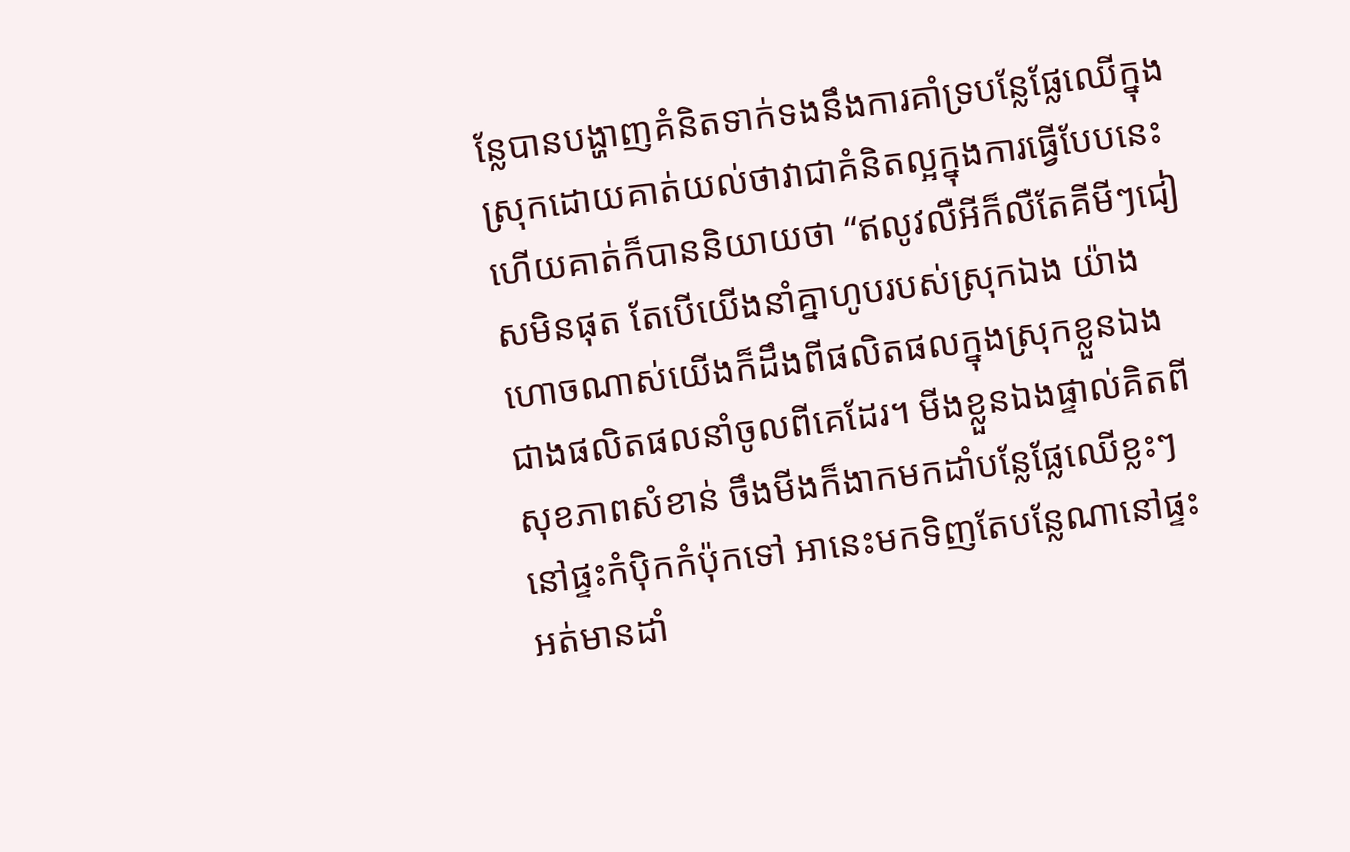ន្លែបានបង្ហាញគំនិតទាក់ទងនឹងការគាំទ្របន្លែផ្លែឈើក្នុងស្រុកដោយគាត់យល់ថាវាជាគំនិតល្អក្នុងការធ្វើបែបនេះ ហើយគាត់ក៏បាននិយាយថា “ឥលូវលឺអីក៏លឺតែគីមីៗជៀសមិនផុត តែបើយើងនាំគ្នាហូបរបស់ស្រុកឯង យ៉ាងហោចណាស់យើងក៏ដឹងពីផលិតផលក្នុងស្រុកខ្លួនឯងជាងផលិតផលនាំចូលពីគេដែរ។ មីងខ្លួនឯងផ្ទាល់គិតពីសុខភាពសំខាន់ ចឹងមីងក៏ងាកមកដាំបន្លែផ្លែឈើខ្លះៗនៅផ្ទះកំប៉ិកកំប៉ុកទៅ អានេះមកទិញតែបន្លែណានៅផ្ទះអត់មានដាំ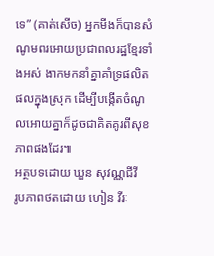ទេ” (គាត់សើច) អ្នកមីងក៏បានសំណូមពរអោយប្រជាពលរដ្ឋខ្មែរទាំងអស់ ងាកមកនាំគ្នាគាំទ្រផលិតផលក្នុងស្រុក ដើម្បីបង្កើតចំណូលអោយគ្នាក៏ដូចជាគិតគូរពីសុខភាពផងដែរ៕
អត្ថបទដោយ ឃួន សុវណ្ណជីវី
រូបភាពថតដោយ ហៀន វីរៈ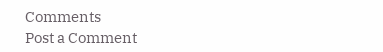Comments
Post a Comment